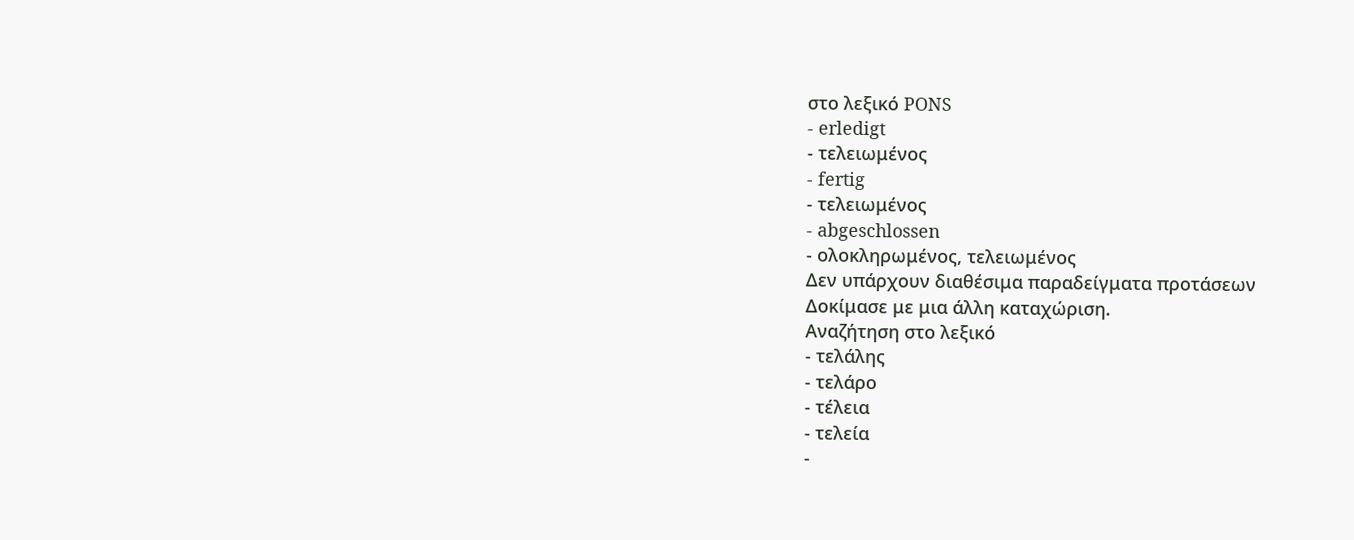στο λεξικό PONS
- erledigt
- τελειωμένος
- fertig
- τελειωμένος
- abgeschlossen
- ολοκληρωμένος, τελειωμένος
Δεν υπάρχουν διαθέσιμα παραδείγματα προτάσεων
Δοκίμασε με μια άλλη καταχώριση.
Αναζήτηση στο λεξικό
- τελάλης
- τελάρο
- τέλεια
- τελεία
-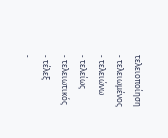τελειοποίηση
- τελειωμένος
- τελειώνω
- τελείως
- τελειωτικός
- τέλεξ
-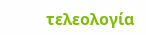τελεολογία